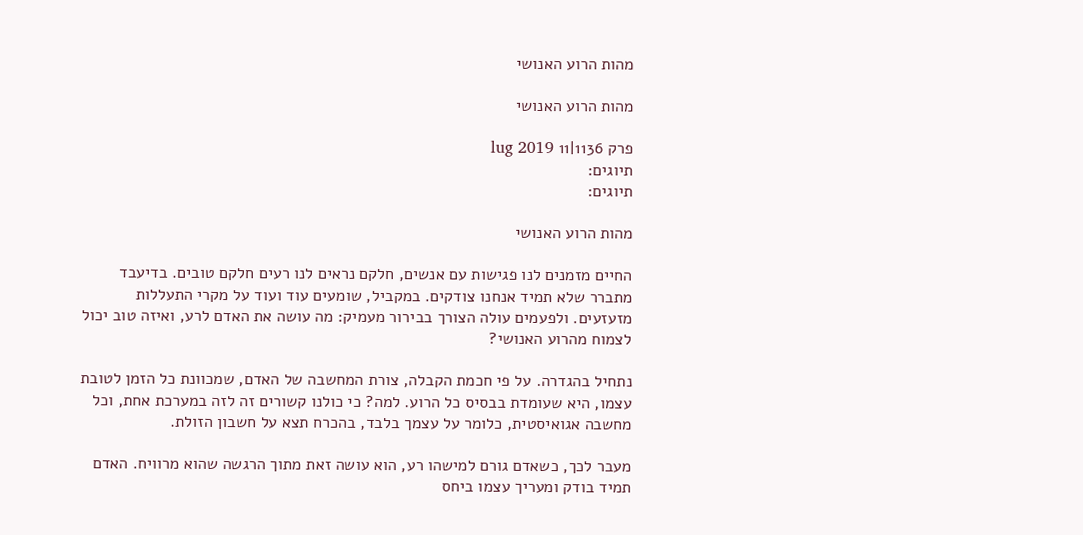מהות הרוע האנושי

מהות הרוע האנושי

פרק 1136|11 lug 2019
תיוגים:
תיוגים:

מהות הרוע האנושי

החיים מזמנים לנו פגישות עם אנשים, חלקם נראים לנו רעים חלקם טובים. בדיעבד מתברר שלא תמיד אנחנו צודקים. במקביל, שומעים עוד ועוד על מקרי התעללות מזעזעים. ולפעמים עולה הצורך בבירור מעמיק: מה עושה את האדם לרע, ואיזה טוב יכול לצמוח מהרוע האנושי?

נתחיל בהגדרה. על פי חכמת הקבלה, צורת המחשבה של האדם, שמכוונת כל הזמן לטובת עצמו, היא שעומדת בבסיס כל הרוע. למה? כי כולנו קשורים זה לזה במערכת אחת, וכל מחשבה אגואיסטית, כלומר על עצמך בלבד, בהכרח תצא על חשבון הזולת.

מעבר לכך, כשאדם גורם למישהו רע, הוא עושה זאת מתוך הרגשה שהוא מרוויח. האדם תמיד בודק ומעריך עצמו ביחס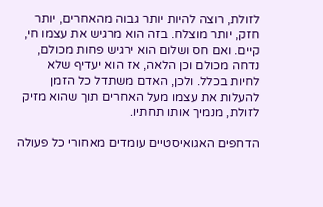לזולת, רוצה להיות יותר גבוה מהאחרים, יותר חזק, יותר מוצלח. בזה הוא מרגיש את עצמו חי, קיים. ואם חס ושלום הוא ירגיש פחות מכולם, נדחה מכולם וכן הלאה, אז הוא יעדיף שלא לחיות בכלל. ולכן, האדם משתדל כל הזמן להעלות את עצמו מעל האחרים תוך שהוא מזיק לזולת, מנמיך אותו תחתיו.

הדחפים האגואיסטיים עומדים מאחורי כל פעולה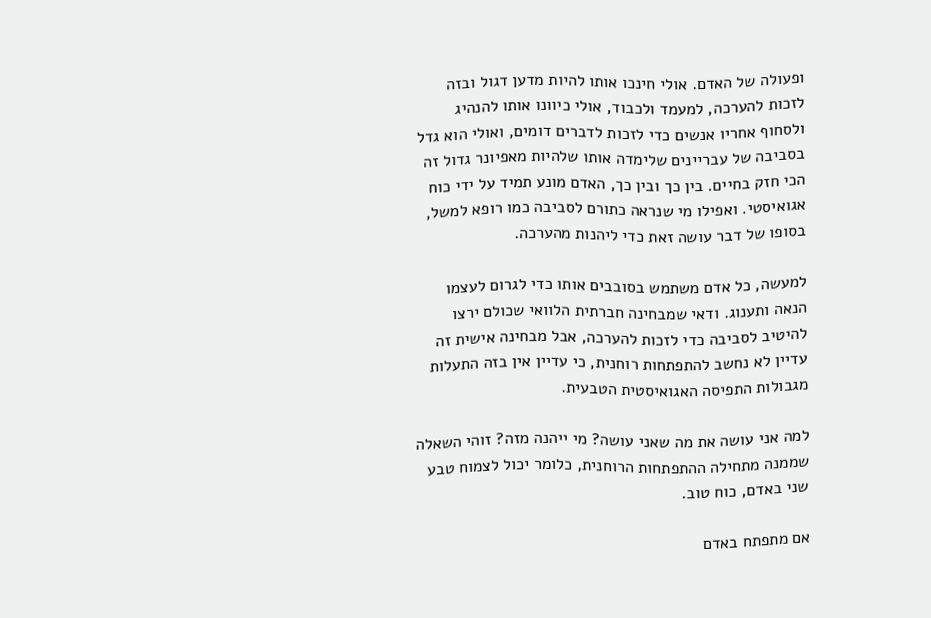ופעולה של האדם. אולי חינכו אותו להיות מדען דגול ובזה לזכות להערכה, למעמד ולכבוד, אולי כיוונו אותו להנהיג ולסחוף אחריו אנשים כדי לזכות לדברים דומים, ואולי הוא גדל בסביבה של עבריינים שלימדה אותו שלהיות מאפיונר גדול זה הכי חזק בחיים. בין כך ובין כך, האדם מונע תמיד על ידי כוח אגואיסטי. ואפילו מי שנראה כתורם לסביבה כמו רופא למשל, בסופו של דבר עושה זאת כדי ליהנות מהערכה.

למעשה, כל אדם משתמש בסובבים אותו כדי לגרום לעצמו הנאה ותענוג. ודאי שמבחינה חברתית הלוואי שכולם ירצו להיטיב לסביבה כדי לזכות להערכה, אבל מבחינה אישית זה עדיין לא נחשב להתפתחות רוחנית, כי עדיין אין בזה התעלות מגבולות התפיסה האגואיסטית הטבעית.

למה אני עושה את מה שאני עושה? מי ייהנה מזה? זוהי השאלה שממנה מתחילה ההתפתחות הרוחנית, כלומר יכול לצמוח טבע שני באדם, כוח טוב.

אם מתפתח באדם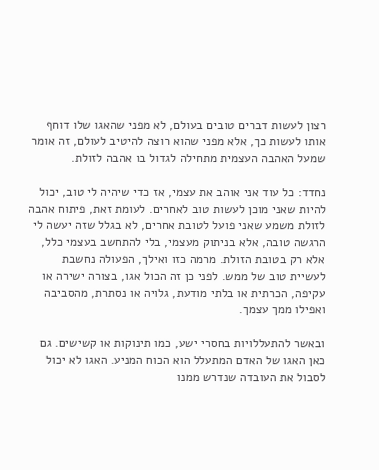רצון לעשות דברים טובים בעולם, לא מפני שהאגו שלו דוחף אותו לעשות כך, אלא מפני שהוא רוצה להיטיב לעולם, זה אומר שמעל האהבה העצמית מתחילה לגדול בו אהבה לזולת.

נחדד: כל עוד אני אוהב את עצמי, אז כדי שיהיה לי טוב, יכול להיות שאני מוכן לעשות טוב לאחרים. לעומת זאת, פיתוח אהבה לזולת משמע שאני פועל לטובת אחרים, לא בגלל שזה יעשה לי הרגשה טובה, אלא בניתוק מעצמי, בלי להתחשב בעצמי כלל, אלא רק בטובת הזולת. מרמה כזו ואילך, הפעולה נחשבת לעשיית טוב של ממש. לפני כן זה הכול אגו, בצורה ישירה או עקיפה, הכרתית או בלתי מודעת, גלויה או נסתרת, מהסביבה ואפילו ממך עצמך.

ובאשר להתעללויות בחסרי ישע, כמו תינוקות או קשישים. גם כאן האגו של האדם המתעלל הוא הכוח המניע. האגו לא יכול לסבול את העובדה שנדרש ממנו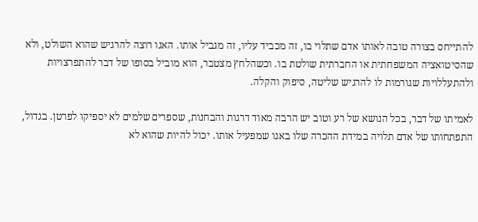להתייחס בצורה טובה לאותו אדם שתלוי בו, זה מכביד עליו, זה מגביל אותו. האגו רוצה להרגיש שהוא השולט, ולא שהסיטואציה המשפחתית או החברתית שולטת בו. וכשהלחץ מצטבר, הוא מוביל בסופו של דבר להתפרצויות ולהתעללויות שגורמות לו להרגיש שליטה, סיפוק והקלה.

לאמיתו של דבר, בכל הנושא של רע וטוב יש הרבה מאוד דרגות והבחנות, שספרים שלמים לא יספיקו לפרטן. בגדול, התפתחותו של אדם תלויה במידת ההכרה שלו באגו שמפעיל אותו. יכול להיות שהוא לא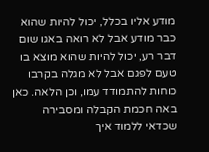מודע אליו בכלל, יכול להיות שהוא כבר מודע אבל לא רואה באגו שום דבר רע, יכול להיות שהוא מוצא בו טעם לפגם אבל לא מגלה בקרבו כוחות להתמודד עמו, וכן הלאה. כאן באה חכמת הקבלה ומסבירה שכדאי ללמוד איך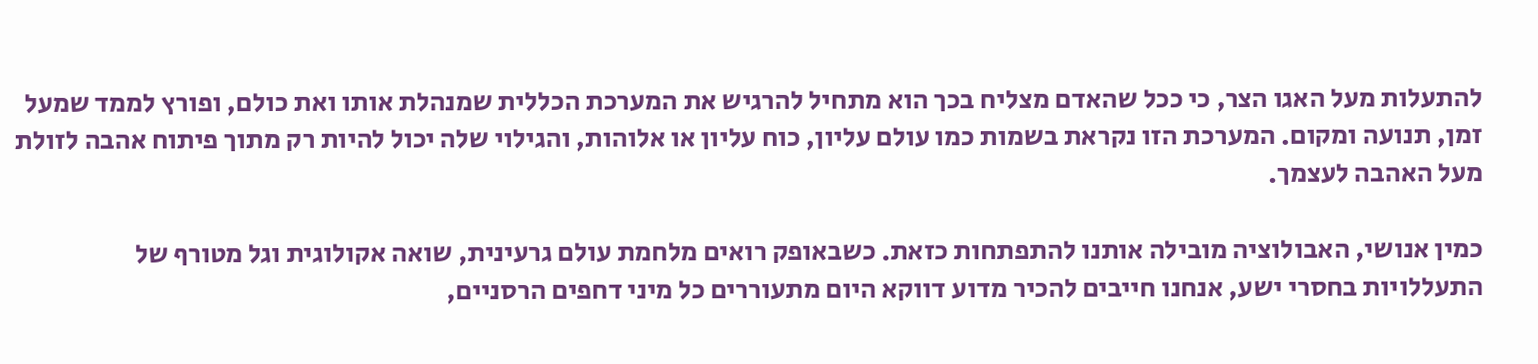להתעלות מעל האגו הצר, כי ככל שהאדם מצליח בכך הוא מתחיל להרגיש את המערכת הכללית שמנהלת אותו ואת כולם, ופורץ לממד שמעל זמן, תנועה ומקום. המערכת הזו נקראת בשמות כמו עולם עליון, כוח עליון או אלוהות, והגילוי שלה יכול להיות רק מתוך פיתוח אהבה לזולת מעל האהבה לעצמך.

כמין אנושי, האבולוציה מובילה אותנו להתפתחות כזאת. כשבאופק רואים מלחמת עולם גרעינית, שואה אקולוגית וגל מטורף של התעללויות בחסרי ישע, אנחנו חייבים להכיר מדוע דווקא היום מתעוררים כל מיני דחפים הרסניים,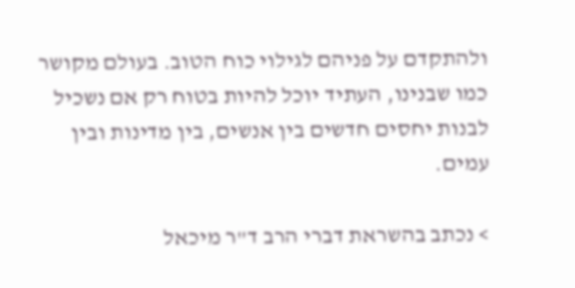ולהתקדם על פניהם לגילוי כוח הטוב. בעולם מקושר כמו שבנינו, העתיד יוכל להיות בטוח רק אם נשכיל לבנות יחסים חדשים בין אנשים, בין מדינות ובין עמים.

> נכתב בהשראת דברי הרב ד"ר מיכאל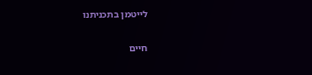לייטמן בתכניתנו

חיים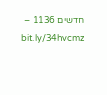חדשים 1136 – bit.ly/34hvcmz